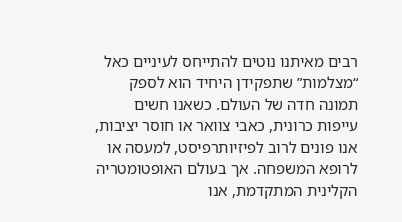רבים מאיתנו נוטים להתייחס לעיניים כאל “מצלמות” שתפקידן היחיד הוא לספק תמונה חדה של העולם. כשאנו חשים עייפות כרונית, כאבי צוואר או חוסר יציבות, אנו פונים לרוב לפיזיותרפיסט, למעסה או לרופא המשפחה. אך בעולם האופטומטריה הקלינית המתקדמת, אנו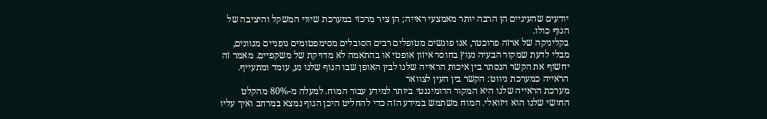יודעים שהעיניים הן הרבה יותר מאמצעי ראייה; הן ציר מרכזי במערכת שיווי המשקל והיציבה של הגוף כולו.
בקליניקה של ארזה פרוכטר, אנו פוגשים מטופלים רבים הסובלים מסימפטומים גופניים מגוונים, מבלי לדעת שמקור הבעיה נעוץ בחוסר איזון אופטי או בהתאמה לא מדויקת של משקפיים. מאמר זה יחשוף את הקשר הנסתר בין איכות הראייה שלנו לבין האופן שבו הגוף שלנו נע, עומד ומתעייף.
הראייה כמערכת ניווט: הקשר בין העין לצוואר
מערכת הראייה שלנו היא המקור הדומיננטי ביותר למידע עבור המוח. למעלה מ-80% מהקלט החושי שלנו הוא ויזואלי. המוח משתמש במידע הזה כדי להחליט היכן הגוף נמצא במרחב ואיך עליו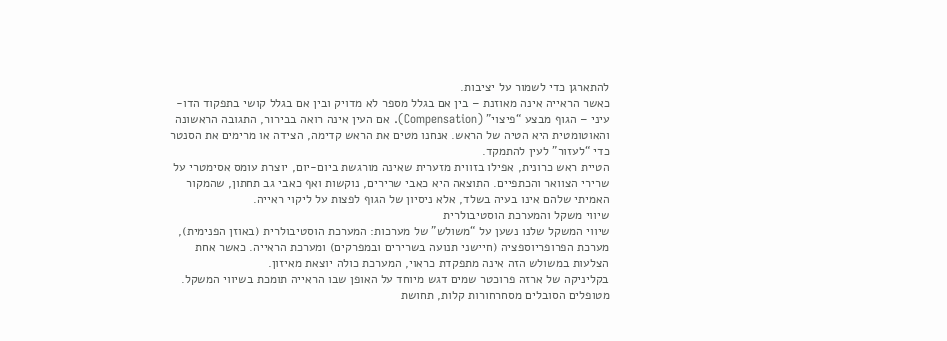להתארגן כדי לשמור על יציבות.
כאשר הראייה אינה מאוזנת – בין אם בגלל מספר לא מדויק ובין אם בגלל קושי בתפקוד הדו-עיני – הגוף מבצע “פיצוי” (Compensation). אם העין אינה רואה בבירור, התגובה הראשונה והאוטומטית היא הטיה של הראש. אנחנו מטים את הראש קדימה, הצידה או מרימים את הסנטר כדי “לעזור” לעין להתמקד.
הטיית ראש כרונית, אפילו בזווית מזערית שאינה מורגשת ביום-יום, יוצרת עומס אסימטרי על שרירי הצוואר והכתפיים. התוצאה היא כאבי שרירים, נוקשות ואף כאבי גב תחתון, שהמקור האמיתי שלהם אינו בעיה בשלד, אלא ניסיון של הגוף לפצות על ליקוי ראייה.
שיווי משקל והמערכת הוסטיבולרית
שיווי המשקל שלנו נשען על “משולש” של מערכות: המערכת הוסטיבולרית (באוזן הפנימית), מערכת הפרופריוספציה (חיישני תנועה בשרירים ובמפרקים) ומערכת הראייה. כאשר אחת הצלעות במשולש הזה אינה מתפקדת כראוי, המערכת כולה יוצאת מאיזון.
בקליניקה של ארזה פרוכטר שמים דגש מיוחד על האופן שבו הראייה תומכת בשיווי המשקל. מטופלים הסובלים מסחרחורות קלות, תחושת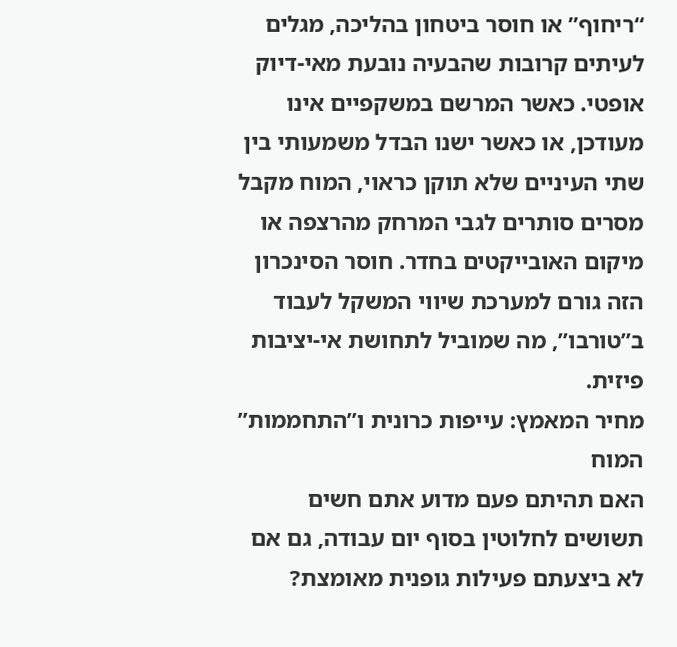“ריחוף” או חוסר ביטחון בהליכה, מגלים לעיתים קרובות שהבעיה נובעת מאי-דיוק אופטי. כאשר המרשם במשקפיים אינו מעודכן, או כאשר ישנו הבדל משמעותי בין שתי העיניים שלא תוקן כראוי, המוח מקבל מסרים סותרים לגבי המרחק מהרצפה או מיקום האובייקטים בחדר. חוסר הסינכרון הזה גורם למערכת שיווי המשקל לעבוד ב”טורבו”, מה שמוביל לתחושת אי-יציבות פיזית.
מחיר המאמץ: עייפות כרונית ו”התחממות” המוח
האם תהיתם פעם מדוע אתם חשים תשושים לחלוטין בסוף יום עבודה, גם אם לא ביצעתם פעילות גופנית מאומצת?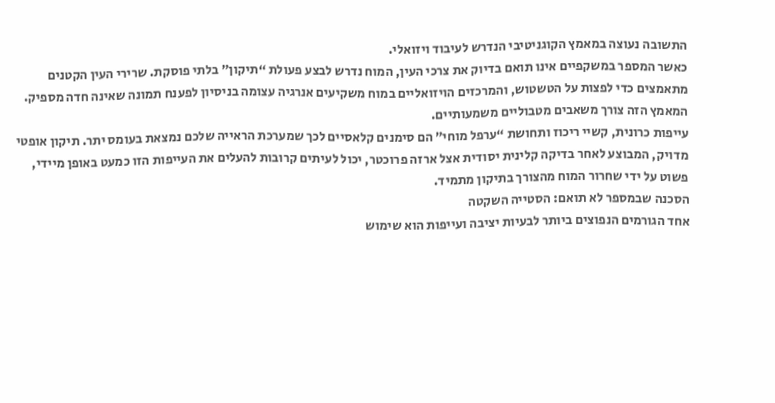התשובה נעוצה במאמץ הקוגניטיבי הנדרש לעיבוד ויזואלי.
כאשר המספר במשקפיים אינו תואם בדיוק את צרכי העין, המוח נדרש לבצע פעולת “תיקון” בלתי פוסקת. שרירי העין הקטנים מתאמצים כדי לפצות על הטשטוש, והמרכזים הויזואליים במוח משקיעים אנרגיה עצומה בניסיון לפענח תמונה שאינה חדה מספיק. המאמץ הזה צורך משאבים מטבוליים משמעותיים.
עייפות כרונית, קשיי ריכוז ותחושת “ערפל מוחי” הם סימנים קלאסיים לכך שמערכת הראייה שלכם נמצאת בעומס יתר. תיקון אופטי מדויק, המבוצע לאחר בדיקה קלינית יסודית אצל ארזה פרוכטר, יכול לעיתים קרובות להעלים את העייפות הזו כמעט באופן מיידי, פשוט על ידי שחרור המוח מהצורך בתיקון מתמיד.
הסכנה שבמספר לא תואם: הסטייה השקטה
אחד הגורמים הנפוצים ביותר לבעיות יציבה ועייפות הוא שימוש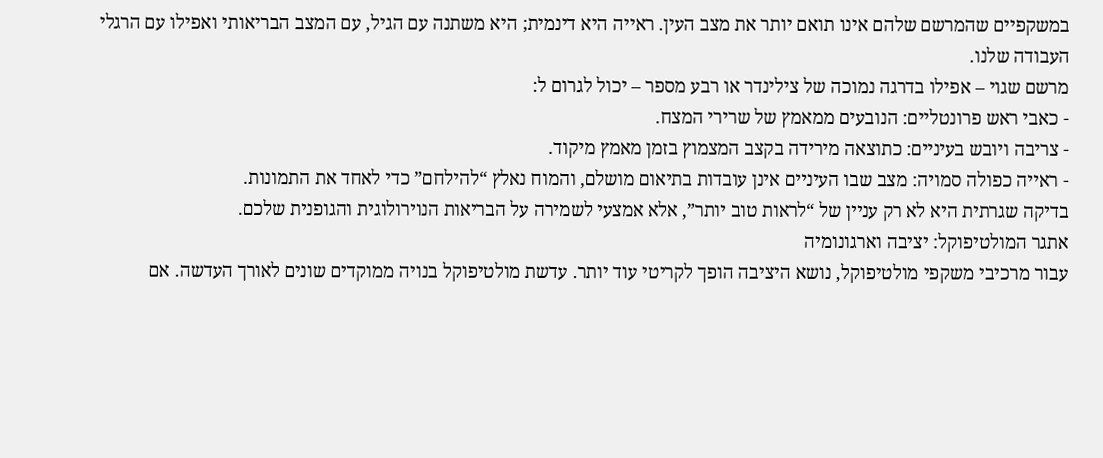במשקפיים שהמרשם שלהם אינו תואם יותר את מצב העין. ראייה היא דינמית; היא משתנה עם הגיל, עם המצב הבריאותי ואפילו עם הרגלי העבודה שלנו.
מרשם שגוי – אפילו בדרגה נמוכה של צילינדר או רבע מספר – יכול לגרום ל:
- כאבי ראש פרונטליים: הנובעים ממאמץ של שרירי המצח.
- צריבה ויובש בעיניים: כתוצאה מירידה בקצב המצמוץ בזמן מאמץ מיקוד.
- ראייה כפולה סמויה: מצב שבו העיניים אינן עובדות בתיאום מושלם, והמוח נאלץ “להילחם” כדי לאחד את התמונות.
בדיקה שגרתית היא לא רק עניין של “לראות טוב יותר”, אלא אמצעי לשמירה על הבריאות הנוירולוגית והגופנית שלכם.
אתגר המולטיפוקל: יציבה וארגונומיה
עבור מרכיבי משקפי מולטיפוקל, נושא היציבה הופך לקריטי עוד יותר. עדשת מולטיפוקל בנויה ממוקדים שונים לאורך העדשה. אם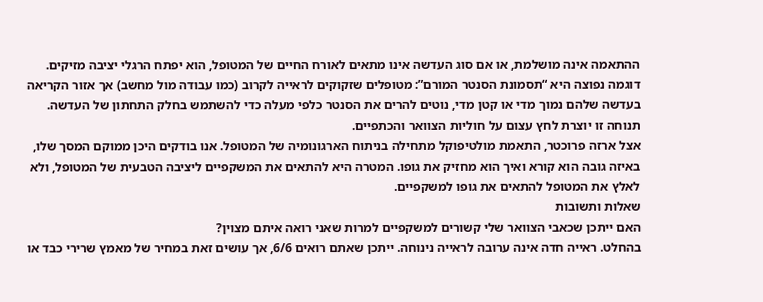ההתאמה אינה מושלמת, או אם סוג העדשה אינו מתאים לאורח החיים של המטופל, הוא יפתח הרגלי יציבה מזיקים.
דוגמה נפוצה היא “תסמונת הסנטר המורם”: מטופלים שזקוקים לראייה לקרוב (כמו עבודה מול מחשב) אך אזור הקריאה בעדשה שלהם נמוך מדי או קטן מדי, נוטים להרים את הסנטר כלפי מעלה כדי להשתמש בחלק התחתון של העדשה. תנוחה זו יוצרת לחץ עצום על חוליות הצוואר והכתפיים.
אצל ארזה פרוכטר, התאמת מולטיפוקל מתחילה בניתוח הארגונומיה של המטופל. אנו בודקים היכן ממוקם המסך שלו, באיזה גובה הוא קורא ואיך הוא מחזיק את גופו. המטרה היא להתאים את המשקפיים ליציבה הטבעית של המטופל, ולא לאלץ את המטופל להתאים את גופו למשקפיים.
שאלות ותשובות
האם ייתכן שכאבי הצוואר שלי קשורים למשקפיים למרות שאני רואה איתם מצוין?
בהחלט. ראייה חדה אינה ערובה לראייה נינוחה. ייתכן שאתם רואים 6/6, אך עושים זאת במחיר של מאמץ שרירי כבד או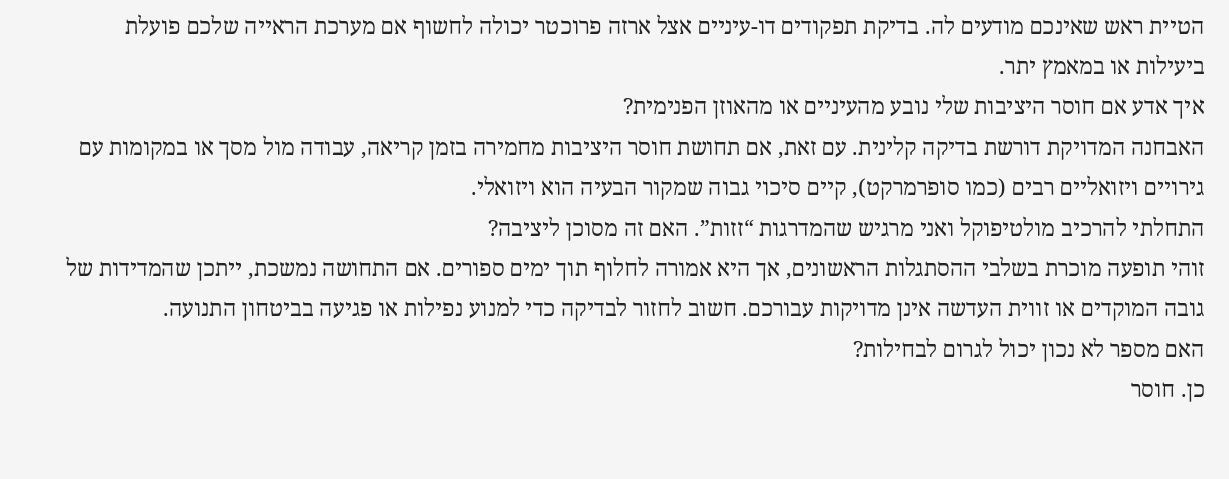הטיית ראש שאינכם מודעים לה. בדיקת תפקודים דו-עיניים אצל ארזה פרוכטר יכולה לחשוף אם מערכת הראייה שלכם פועלת ביעילות או במאמץ יתר.
איך אדע אם חוסר היציבות שלי נובע מהעיניים או מהאוזן הפנימית?
האבחנה המדויקת דורשת בדיקה קלינית. עם זאת, אם תחושת חוסר היציבות מחמירה בזמן קריאה, עבודה מול מסך או במקומות עם גירויים ויזואליים רבים (כמו סופרמרקט), קיים סיכוי גבוה שמקור הבעיה הוא ויזואלי.
התחלתי להרכיב מולטיפוקל ואני מרגיש שהמדרגות “זזות”. האם זה מסוכן ליציבה?
זוהי תופעה מוכרת בשלבי ההסתגלות הראשונים, אך היא אמורה לחלוף תוך ימים ספורים. אם התחושה נמשכת, ייתכן שהמדידות של גובה המוקדים או זווית העדשה אינן מדויקות עבורכם. חשוב לחזור לבדיקה כדי למנוע נפילות או פגיעה בביטחון התנועה.
האם מספר לא נכון יכול לגרום לבחילות?
כן. חוסר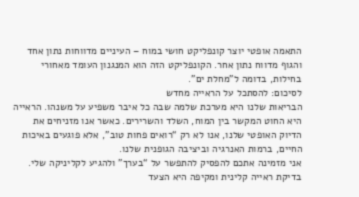התאמה אופטי יוצר קונפליקט חושי במוח – העיניים מדווחות נתון אחד והגוף מדווח נתון אחר. הקונפליקט הזה הוא המנגנון העומד מאחורי בחילות, בדומה ל”מחלת ים”.
לסיכום: להסתכל על הראייה מחדש
הבריאות שלנו היא מערכת שלמה שבה כל איבר משפיע על משנהו. הראייה היא החוט המקשר בין המוח, השלד והשרירים. כאשר אנו מזניחים את הדיוק האופטי שלנו, אנו לא רק “רואים פחות טוב”, אלא פוגעים באיכות החיים, ברמות האנרגיה וביציבה הגופנית שלנו.
אני מזמינה אתכם להפסיק להתפשר על “בערך” ולהגיע לקליניקה שלי. בדיקת ראייה קלינית ומקיפה היא הצעד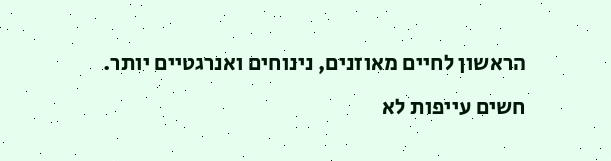הראשון לחיים מאוזנים, נינוחים ואנרגטיים יותר.
חשים עייפות לא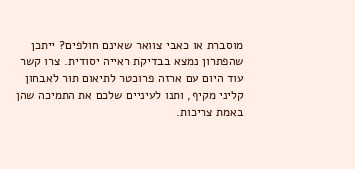מוסברת או כאבי צוואר שאינם חולפים? ייתכן שהפתרון נמצא בבדיקת ראייה יסודית. צרו קשר עוד היום עם ארזה פרוכטר לתיאום תור לאבחון קליני מקיף, ותנו לעיניים שלכם את התמיכה שהן באמת צריכות.